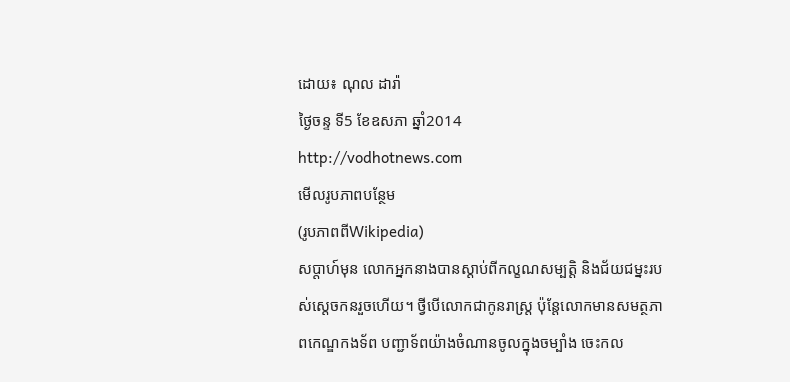ដោយ៖ ណុល ដារ៉ា
ថ្ងៃចន្ទ ទី5 ខែឧសភា ឆ្នាំ2014
http://vodhotnews.com
មើលរូបភាពបន្ថែម
(រូបភាពពីWikipedia)
សប្ដាហ៍មុន លោកអ្នកនាងបានស្ដាប់ពីកល្ខណសម្បត្តិ និងជ័យជម្នះរបស់ស្ដេចកនរួចហើយ។ ថ្វីបើលោកជាកូនរាស្ត្រ ប៉ុន្តែលោកមានសមត្ថភាពកេណ្ឌកងទ័ព បញ្ជាទ័ពយ៉ាងចំណានចូលក្នុងចម្បាំង ចេះកល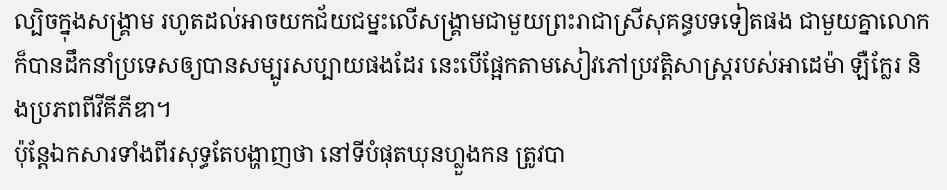ល្បិចក្នុងសង្គ្រាម រហូតដល់អាចយកជ័យជម្នះលើសង្គ្រាមជាមួយព្រះរាជាស្រីសុគន្ធបទទៀតផង ជាមួយគ្នាលោកក៏បានដឹកនាំប្រទេសឲ្យបានសម្បូរសប្បាយផងដែរ នេះបើផ្អែកតាមសៀវភៅប្រវត្តិសាស្ត្ររបស់អាដេម៉ា ឡឺក្លែរ និងប្រភពពីវីគីភីឌា។
ប៉ុន្តែឯកសារទាំងពីរសុទ្ធតែបង្ហាញថា នៅទីបំផុតឃុនហ្លួងកន ត្រូវបា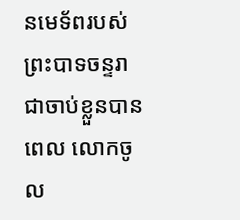នមេទ័ពរបស់ព្រះបាទចន្ទរាជាចាប់ខ្លួនបាន ពេល លោកចូល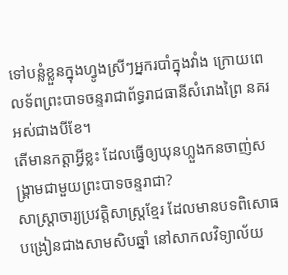ទៅបន្លំខ្លួនក្នុងហ្វូងស្រីៗអ្នករបាំក្នុងវាំង ក្រោយពេលទ័ពព្រះបាទចន្ទរាជាព័ទ្ធរាជធានីសំរោងព្រៃ នគរអស់ជាងបីខែ។
តើមានកត្តាអ្វីខ្លះ ដែលធ្វើឲ្យឃុនហ្លួងកនចាញ់សង្គ្រាមជាមួយព្រះបាទចន្ទរាជា?
សាស្ត្រាចារ្យប្រវត្តិសាស្ត្រខ្មែរ ដែលមានបទពិសោធបង្រៀនជាងសាមសិបឆ្នាំ នៅសាកលវិទ្យាល័យ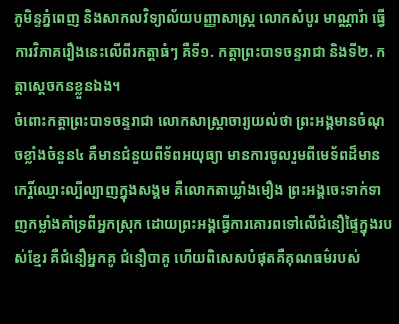ភូមិន្ទភ្នំពេញ និងសាកលវិទ្យាល័យបញ្ញាសាស្ត្រ លោកសំបូរ មាណ្ណារ៉ា ធ្វើការវិភាគរឿងនេះលើពីរកត្តាធំៗ គឺទី១. កត្តាព្រះបាទចន្ទរាជា និងទី២. កត្តាស្ដេចកនខ្លួនឯង។
ចំពោះកត្តាព្រះបាទចន្ទរាជា លោកសាស្ត្រាចារ្យយល់ថា ព្រះអង្គមានចំណុចខ្លាំងចំនួន៤ គឺមានជំនួយពីទ័ពអយុធ្យា មានការចូលរួមពីមេទ័ពដ៏មានកេរ្តិ៍ឈ្មោះល្បីល្បាញក្នុងសង្គម គឺលោកតាឃ្លាំងមឿង ព្រះអង្គចេះទាក់ទាញកម្លាំងគាំទ្រពីអ្នកស្រុក ដោយព្រះអង្គធ្វើការគោរពទៅលើជំនឿផ្ទៃក្នុងរបស់ខ្មែរ គឺជំនឿអ្នកគូ ជំនឿបាគូ ហើយពិសេសបំផុតគឺគុណធម៌របស់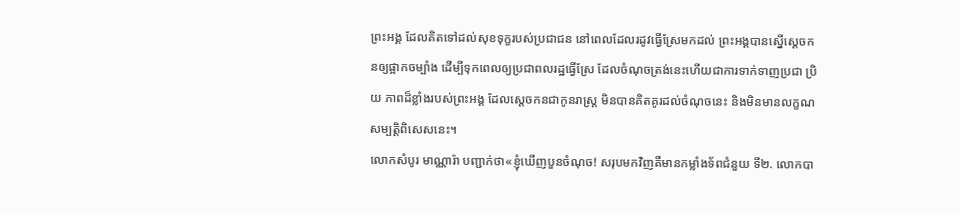ព្រះអង្គ ដែលគិតទៅដល់សុខទុក្ខរបស់ប្រជាជន នៅពេលដែលរដូវធ្វើស្រែមកដល់ ព្រះអង្គបានស្នើស្ដេចកនឲ្យផ្អាកចម្បាំង ដើម្បីទុកពេលឲ្យប្រជាពលរដ្ឋធ្វើស្រែ ដែលចំណុចត្រង់នេះហើយជាការទាក់ទាញប្រជា ប្រិយ ភាពដ៏ខ្លាំងរបស់ព្រះអង្គ ដែលស្ដេចកនជាកូនរាស្ត្រ មិនបានគិតគូរដល់ចំណុចនេះ និងមិនមានលក្ខណសម្បត្តិពិសេសនេះ។
លោកសំបូរ មាណ្ណារ៉ា បញ្ជាក់ថា«ខ្ញុំឃើញបួនចំណុច! សរុបមកវិញគឺមានកម្លាំងទ័ពជំនួយ ទី២. លោកបា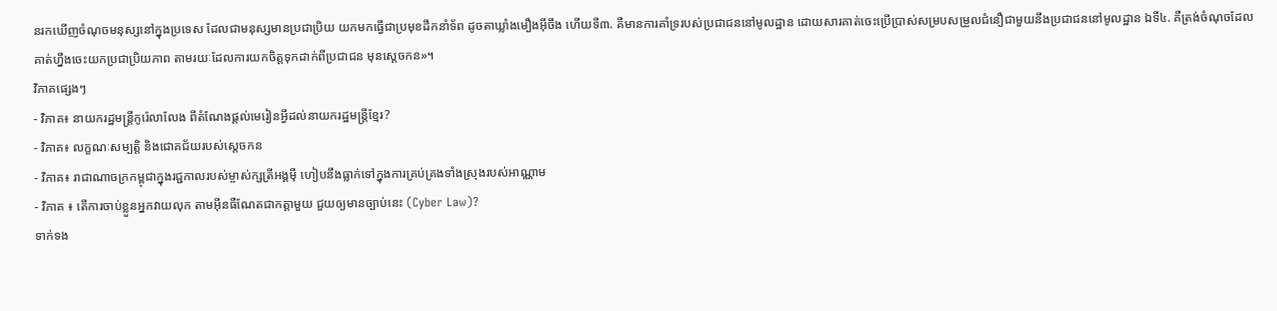នរកឃើញចំណុចមនុស្សនៅក្នុងប្រទេស ដែលជាមនុស្សមានប្រជាប្រិយ យកមកធ្វើជាប្រមុខដឹកនាំទ័ព ដូចតាឃ្លាំងមឿងអ៊ីចឹង ហើយទី៣. គឺមានការគាំទ្ររបស់ប្រជាជននៅមូលដ្ឋាន ដោយសារគាត់ចេះប្រើប្រាស់សម្របសម្រួលជំនឿជាមួយនឹងប្រជាជននៅមូលដ្ឋាន ឯទី៤. គឺត្រង់ចំណុចដែលគាត់ហ្នឹងចេះយកប្រជាប្រិយភាព តាមរយៈដែលការយកចិត្តទុកដាក់ពីប្រជាជន មុនស្ដេចកន»។
វិភាគផ្សេងៗ
- វិភាគ៖ នាយករដ្ឋមន្ត្រីកូរ៉េលាលែង ពីតំណែងផ្តល់មេរៀនអ្វីដល់នាយករដ្ឋមន្ត្រីខ្មែរ?
- វិភាគ៖ លក្ខណៈសម្បត្តិ និងជោគជ័យរបស់ស្ដេចកន
- វិភាគ៖ រាជាណាចក្រកម្ពុជាក្នុងរជ្ជកាលរបស់ម្ចាស់ក្សត្រីអង្គម៉ី ហៀបនឹងធ្លាក់ទៅក្នុងការគ្រប់គ្រងទាំងស្រុងរបស់អាណ្ណាម
- វិភាគ ៖ តើការចាប់ខ្លួនអ្នកវាយលុក តាមអ៊ីនធឺណែតជាកត្តាមួយ ជួយឲ្យមានច្បាប់នេះ (Cyber Law)?
ទាក់ទង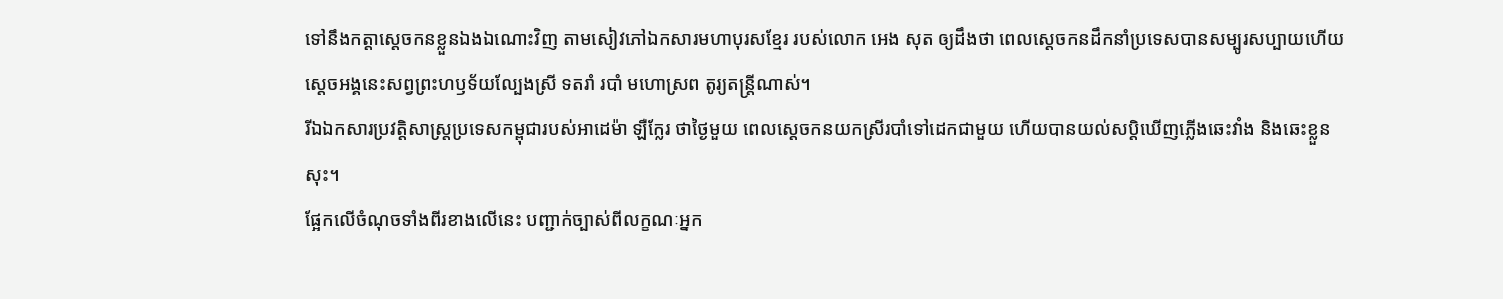ទៅនឹងកត្តាស្ដេចកនខ្លួនឯងឯណោះវិញ តាមសៀវភៅឯកសារមហាបុរសខ្មែរ របស់លោក អេង សុត ឲ្យដឹងថា ពេលស្ដេចកនដឹកនាំប្រទេសបានសម្បូរសប្បាយហើយ ស្ដេចអង្គនេះសព្វព្រះហឫទ័យល្បែងស្រី ទតរាំ របាំ មហោស្រព តូរ្យតន្ត្រីណាស់។
រីឯឯកសារប្រវត្តិសាស្ត្រប្រទេសកម្ពុជារបស់អាដេម៉ា ឡឺក្លែរ ថាថ្ងៃមួយ ពេលស្ដេចកនយកស្រីរបាំទៅដេកជាមួយ ហើយបានយល់សប្ដិឃើញភ្លើងឆេះវាំង និងឆេះខ្លួនសុះ។
ផ្អែកលើចំណុចទាំងពីរខាងលើនេះ បញ្ជាក់ច្បាស់ពីលក្ខណៈអ្នក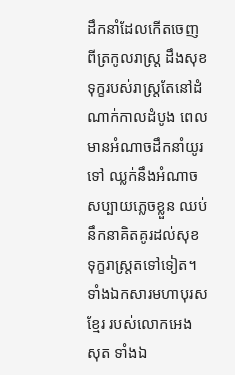ដឹកនាំដែលកើតចេញពីត្រកូលរាស្ត្រ ដឹងសុខទុក្ខរបស់រាស្ត្រតែនៅដំណាក់កាលដំបូង ពេលមានអំណាចដឹកនាំយូរទៅ ឈ្លក់នឹងអំណាចសប្បាយភ្លេចខ្លួន ឈប់នឹកនាគិតគូរដល់សុខទុក្ខរាស្ត្រតទៅទៀត។
ទាំងឯកសារមហាបុរសខ្មែរ របស់លោកអេង សុត ទាំងឯ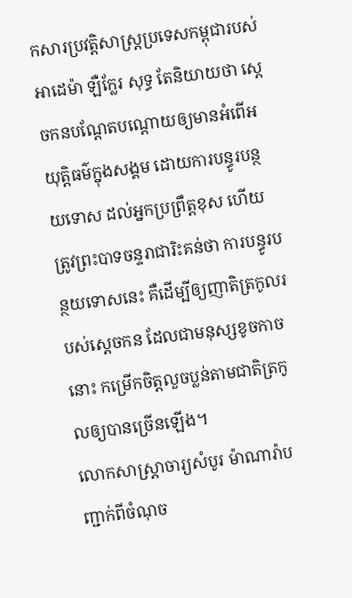កសារប្រវត្តិសាស្ត្រប្រទេសកម្ពុជារបស់អាដេម៉ា ឡឺក្លែរ សុទ្ធ តែនិយាយថា ស្ដេចកនបណ្ដែតបណ្ដោយឲ្យមានអំពើអយុត្តិធម៌ក្នុងសង្គម ដោយការបន្ធូរបន្ថយទោស ដល់អ្នកប្រព្រឹត្តខុស ហើយត្រូវព្រះបាទចន្ទរាជារិះគន់ថា ការបន្ធូរបន្ថយទោសនេះ គឺដើម្បីឲ្យញាតិត្រកូលរបស់ស្ដេចកន ដែលជាមនុស្សខូចកាចនោះ កម្រើកចិត្តលួចប្លន់តាមជាតិត្រកូលឲ្យបានច្រើនឡើង។
លោកសាស្ត្រាចារ្យសំបូរ ម៉ាណារ៉ាបញ្ជាក់ពីចំណុច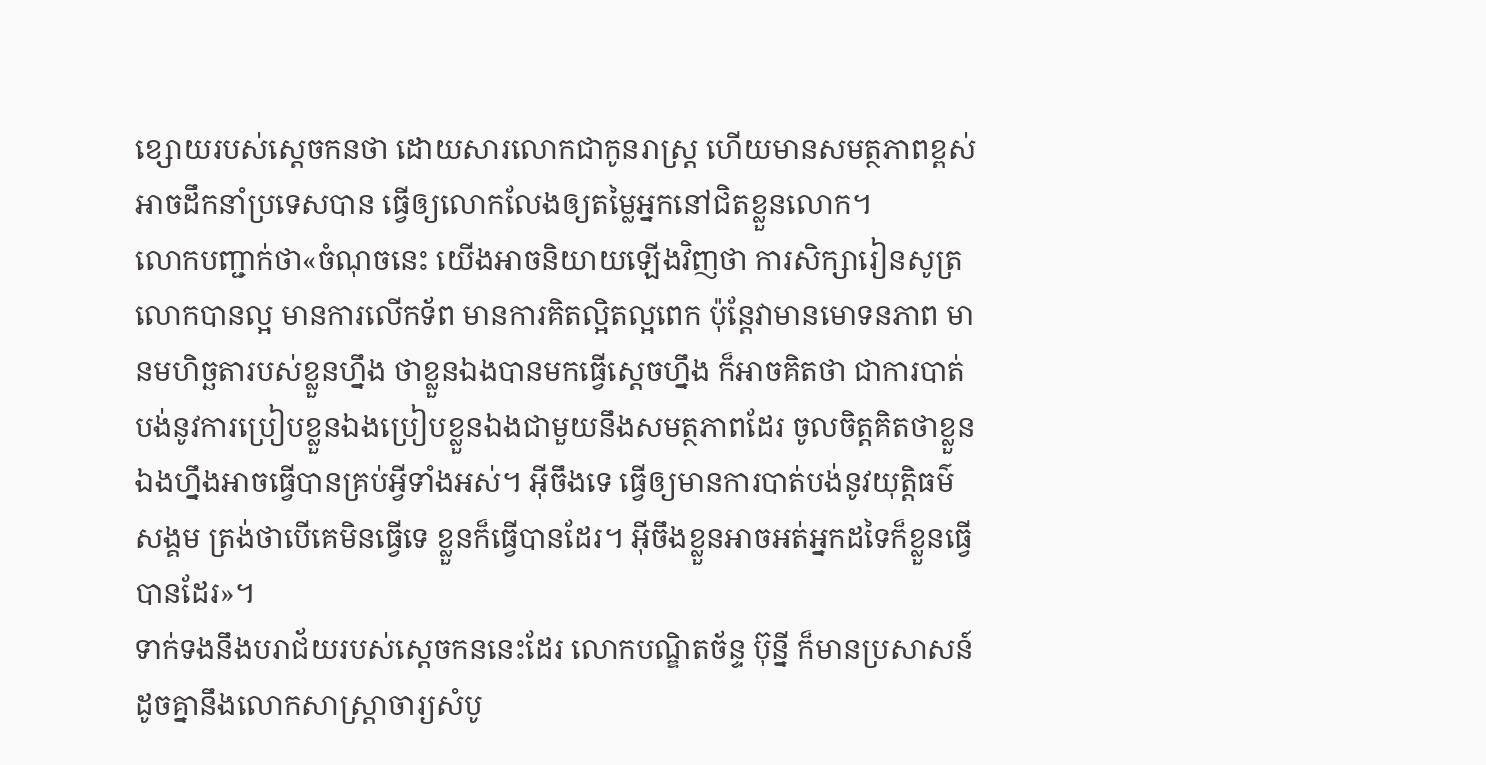ខ្សោយរបស់ស្ដេចកនថា ដោយសារលោកជាកូនរាស្ត្រ ហើយមានសមត្ថភាពខ្ពស់អាចដឹកនាំប្រទេសបាន ធ្វើឲ្យលោកលែងឲ្យតម្លៃអ្នកនៅជិតខ្លួនលោក។
លោកបញ្ជាក់ថា«ចំណុចនេះ យើងអាចនិយាយឡើងវិញថា ការសិក្សារៀនសូត្រលោកបានល្អ មានការលើកទ័ព មានការគិតល្អិតល្អពេក ប៉ុន្តែវាមានមោទនភាព មានមហិច្ឆតារបស់ខ្លួនហ្នឹង ថាខ្លួនឯងបានមកធ្វើស្ដេចហ្នឹង ក៏អាចគិតថា ជាការបាត់បង់នូវការប្រៀបខ្លួនឯងប្រៀបខ្លួនឯងជាមួយនឹងសមត្ថភាពដែរ ចូលចិត្តគិតថាខ្លួនឯងហ្នឹងអាចធ្វើបានគ្រប់អ្វីទាំងអស់។ អ៊ីចឹងទេ ធ្វើឲ្យមានការបាត់បង់នូវយុត្តិធម៌សង្គម ត្រង់ថាបើគេមិនធ្វើទេ ខ្លួនក៏ធ្វើបានដែរ។ អ៊ីចឹងខ្លួនអាចអត់អ្នកដទៃក៏ខ្លួនធ្វើបានដែរ»។
ទាក់ទងនឹងបរាជ័យរបស់ស្ដេចកននេះដែរ លោកបណ្ឌិតច័ន្ទ ប៊ុន្នី ក៏មានប្រសាសន៍ដូចគ្នានឹងលោកសាស្ត្រាចារ្យសំបូ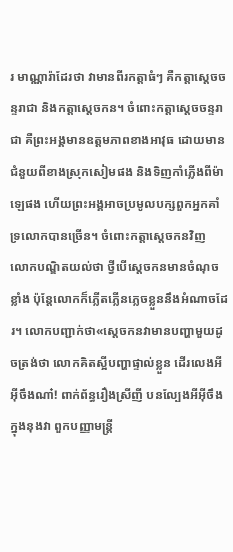រ មាណ្ណារ៉ាដែរថា វាមានពីរកត្តាធំៗ គឺកត្តាស្ដេចចន្ទរាជា និងកត្តាស្ដេចកន។ ចំពោះកត្តាស្ដេចចន្ទរាជា គឺព្រះអង្គមានឧត្តមភាពខាងអាវុធ ដោយមានជំនួយពីខាងស្រុកសៀមផង និងទិញកាំភ្លើងពីម៉ាឡេផង ហើយព្រះអង្គអាចប្រមូលបក្សពួកអ្នកគាំទ្រលោកបានច្រើន។ ចំពោះកត្តាស្ដេចកនវិញ លោកបណ្ឌិតយល់ថា ថ្វីបើស្ដេចកនមានចំណុចខ្លាំង ប៉ុន្តែលោកក៏ភ្លើតភ្លើនភ្លេចខ្លួននឹងអំណាចដែរ។ លោកបញ្ជាក់ថា«ស្ដេចកនវាមានបញ្ហាមួយដូចត្រង់ថា លោកគិតស្អីបញ្ហាផ្ទាល់ខ្លួន ដើរលេងអីអ៊ីចឹងណា៎! ពាក់ព័ន្ធរឿងស្រីញី បនល្បែងអីអ៊ីចឹង ក្នុងនុងវា ពួកបញ្ញាមន្ត្រី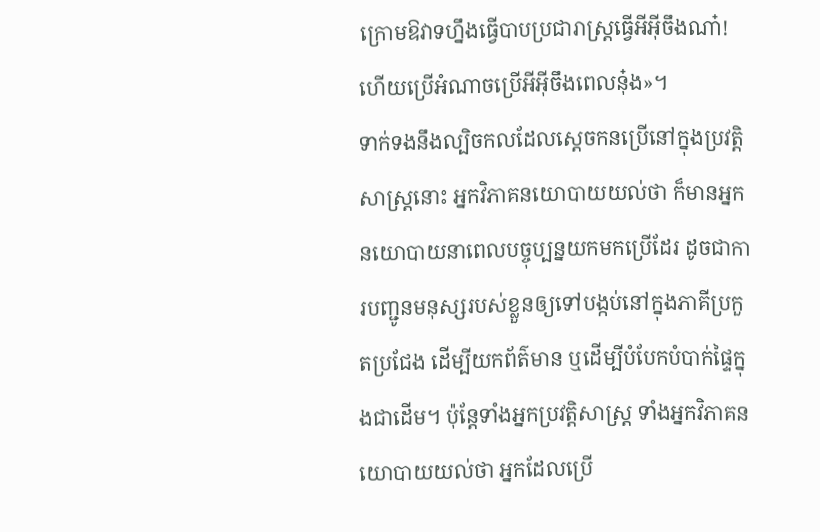ក្រោមឱវាទហ្នឹងធ្វើបាបប្រជារាស្ត្រធ្វើអីអ៊ីចឹងណា៎! ហើយប្រើអំណាចប្រើអីអ៊ីចឹងពេលនុ៎ង»។
ទាក់ទងនឹងល្បិចកលដែលស្ដេចកនប្រើនៅក្នុងប្រវត្តិសាស្ត្រនោះ អ្នកវិភាគនយោបាយយល់ថា ក៏មានអ្នក នយោបាយនាពេលបច្ចុប្បន្នយកមកប្រើដែរ ដូចជាការបញ្ជូនមនុស្សរបស់ខ្លួនឲ្យទៅបង្កប់នៅក្នុងភាគីប្រកួតប្រជែង ដើម្បីយកព័ត៌មាន ឬដើម្បីបំបែកបំបាក់ផ្ទៃក្នុងជាដើម។ ប៉ុន្តែទាំងអ្នកប្រវត្តិសាស្ត្រ ទាំងអ្នកវិភាគនយោបាយយល់ថា អ្នកដែលប្រើ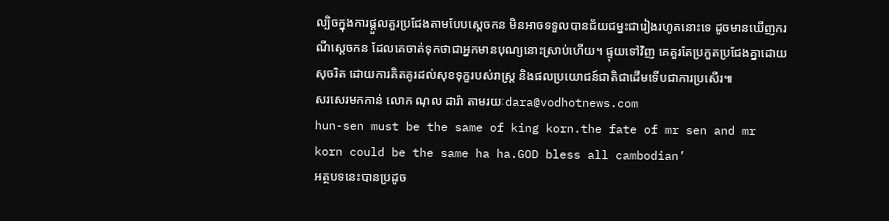ល្បិចក្នុងការផ្ដួលគួរប្រជែងតាមបែបស្ដេចកន មិនអាចទទួលបានជ័យជម្នះជារៀងរហូតនោះទេ ដូចមានឃើញករណីស្ដេចកន ដែលគេចាត់ទុកថាជាអ្នកមានបុណ្យនោះស្រាប់ហើយ។ ផ្ទុយទៅវិញ គេគួរតែប្រកួតប្រជែងគ្នាដោយសុចរិត ដោយការគិតគូរដល់សុខទុក្ខរបស់រាស្ត្រ និងផលប្រយោជន៍ជាតិជាដើមទើបជាការប្រសើរ៕
សរសេរមកកាន់ លោក ណុល ដារ៉ា តាមរយៈdara@vodhotnews.com
hun-sen must be the same of king korn.the fate of mr sen and mr korn could be the same ha ha.GOD bless all cambodian’
អត្ថបទនេះបានប្រដូច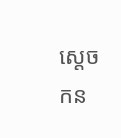ស្តេចកន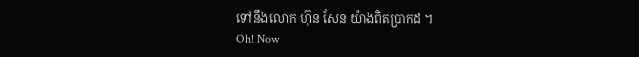ទៅនឹងលោក ហ៊ុន សែន យ៉ាងពិតប្រាកដ ។
Oh! Now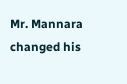Mr. Mannara changed his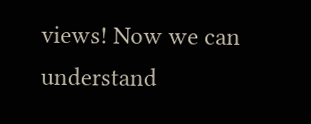views! Now we can understand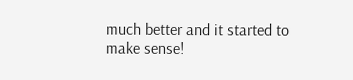much better and it started to make sense!